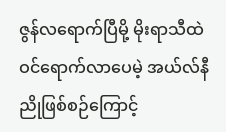ဇွန်လရောက်ပြီမို့ မိုးရာသီထဲ ဝင်ရောက်လာပေမဲ့ အယ်လ်နီညိုဖြစ်စဉ်ကြောင့်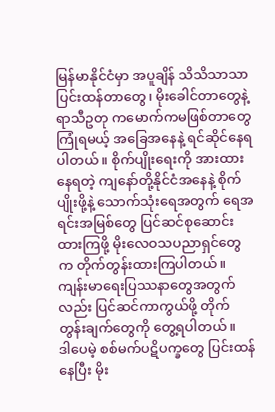မြန်မာနိုင်ငံမှာ အပူချိန် သိသိသာသာ ပြင်းထန်တာတွေ၊ မိုးခေါင်တာတွေနဲ့ ရာသီဥတု ကမောက်ကမဖြစ်တာတွေ ကြုံရမယ့် အခြေအနေနဲ့ ရင်ဆိုင်နေရပါတယ်။ စိုက်ပျိုးရေးကို အားထားနေရတဲ့ ကျနော်တို့နိုင်ငံအနေနဲ့ စိုက်ပျိုးဖို့နဲ့ သောက်သုံးရေအတွက် ရေအရင်းအမြစ်တွေ ပြင်ဆင်စုဆောင်းထားကြဖို့ မိုးလေဝသပညာရှင်တွေက တိုက်တွန်းထားကြပါတယ်။ ကျန်းမာရေးပြဿနာတွေအတွက်လည်း ပြင်ဆင်ကာကွယ်ဖို့ တိုက်တွန်းချက်တွေကို တွေ့ရပါတယ်။
ဒါပေမဲ့ စစ်မက်ပဋိပက္ခတွေ ပြင်းထန်နေပြီး မိုး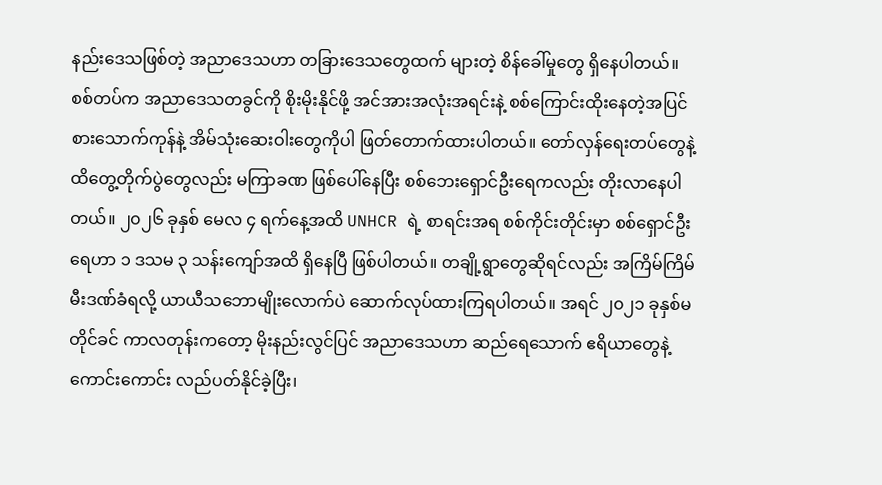နည်းဒေသဖြစ်တဲ့ အညာဒေသဟာ တခြားဒေသတွေထက် များတဲ့ စိန်ခေါ်မှုတွေ ရှိနေပါတယ်။ စစ်တပ်က အညာဒေသတခွင်ကို စိုးမိုးနိုင်ဖို့ အင်အားအလုံးအရင်းနဲ့ စစ်ကြောင်းထိုးနေတဲ့အပြင် စားသောက်ကုန်နဲ့ အိမ်သုံးဆေးဝါးတွေကိုပါ ဖြတ်တောက်ထားပါတယ်။ တော်လှန်ရေးတပ်တွေနဲ့ ထိတွေ့တိုက်ပွဲတွေလည်း မကြာခဏ ဖြစ်ပေါ်နေပြီး စစ်ဘေးရှောင်ဦးရေကလည်း တိုးလာနေပါတယ်။ ၂၀၂၆ ခုနှစ် မေလ ၄ ရက်နေ့အထိ UNHCR ရဲ့ စာရင်းအရ စစ်ကိုင်းတိုင်းမှာ စစ်ရှောင်ဦးရေဟာ ၁ ဒသမ ၃ သန်းကျော်အထိ ရှိနေပြီ ဖြစ်ပါတယ်။ တချို့ရွာတွေဆိုရင်လည်း အကြိမ်ကြိမ် မီးဒဏ်ခံရလို့ ယာယီသဘောမျိုးလောက်ပဲ ဆောက်လုပ်ထားကြရပါတယ်။ အရင် ၂၀၂၁ ခုနှစ်မတိုင်ခင် ကာလတုန်းကတော့ မိုးနည်းလွင်ပြင် အညာဒေသဟာ ဆည်ရေသောက် ဧရိယာတွေနဲ့ ကောင်းကောင်း လည်ပတ်နိုင်ခဲ့ပြီး၊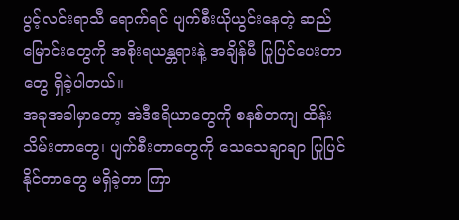ပွင့်လင်းရာသီ ရောက်ရင် ပျက်စီးယိုယွင်းနေတဲ့ ဆည်မြောင်းတွေကို အစိုးရယန္တရားနဲ့ အချိန်မီ ပြုပြင်ပေးတာတွေ ရှိခဲ့ပါတယ်။
အခုအခါမှာတော့ အဲဒီဧရိယာတွေကို စနစ်တကျ ထိန်းသိမ်းတာတွေ၊ ပျက်စီးတာတွေကို သေသေချာချာ ပြုပြင်နိုင်တာတွေ မရှိခဲ့တာ ကြာ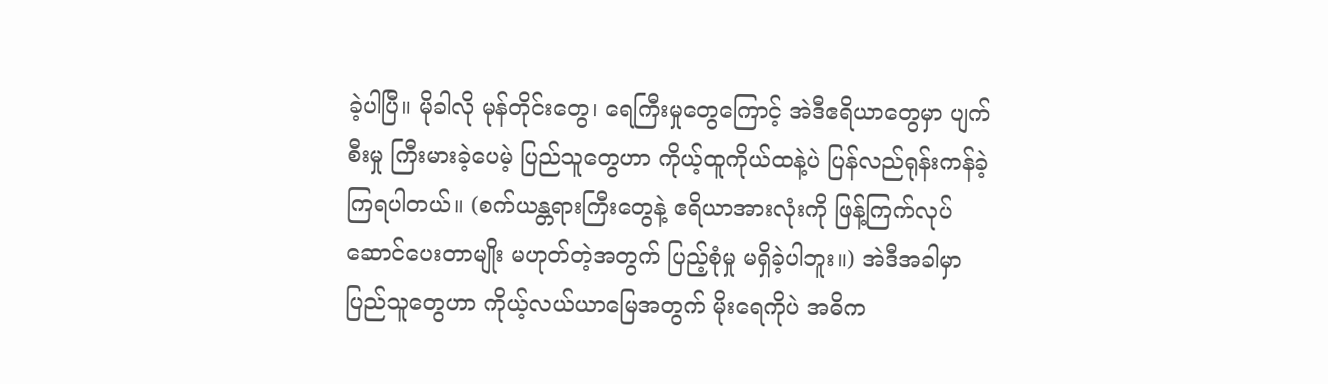ခဲ့ပါပြီ။ မိုခါလို မုန်တိုင်းတွေ၊ ရေကြီးမှုတွေကြောင့် အဲဒီဧရိယာတွေမှာ ပျက်စီးမှု ကြီးမားခဲ့ပေမဲ့ ပြည်သူတွေဟာ ကိုယ့်ထူကိုယ်ထနဲ့ပဲ ပြန်လည်ရုန်းကန်ခဲ့ကြရပါတယ်။ (စက်ယန္တရားကြီးတွေနဲ့ ဧရိယာအားလုံးကို ဖြန့်ကြက်လုပ်ဆောင်ပေးတာမျိုး မဟုတ်တဲ့အတွက် ပြည့်စုံမှု မရှိခဲ့ပါဘူး။) အဲဒီအခါမှာ ပြည်သူတွေဟာ ကိုယ့်လယ်ယာမြေအတွက် မိုးရေကိုပဲ အဓိက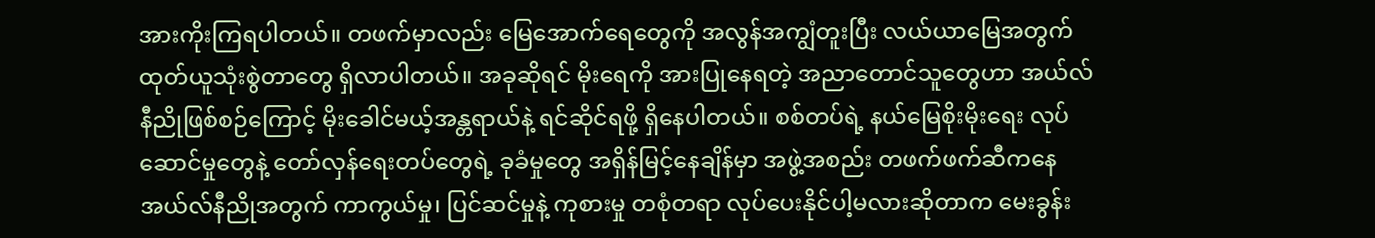အားကိုးကြရပါတယ်။ တဖက်မှာလည်း မြေအောက်ရေတွေကို အလွန်အကျွံတူးပြီး လယ်ယာမြေအတွက် ထုတ်ယူသုံးစွဲတာတွေ ရှိလာပါတယ်။ အခုဆိုရင် မိုးရေကို အားပြုနေရတဲ့ အညာတောင်သူတွေဟာ အယ်လ်နီညိုဖြစ်စဉ်ကြောင့် မိုးခေါင်မယ့်အန္တရာယ်နဲ့ ရင်ဆိုင်ရဖို့ ရှိနေပါတယ်။ စစ်တပ်ရဲ့ နယ်မြေစိုးမိုးရေး လုပ်ဆောင်မှုတွေနဲ့ တော်လှန်ရေးတပ်တွေရဲ့ ခုခံမှုတွေ အရှိန်မြင့်နေချိန်မှာ အဖွဲ့အစည်း တဖက်ဖက်ဆီကနေ အယ်လ်နီညိုအတွက် ကာကွယ်မှု၊ ပြင်ဆင်မှုနဲ့ ကုစားမှု တစုံတရာ လုပ်ပေးနိုင်ပါ့မလားဆိုတာက မေးခွန်း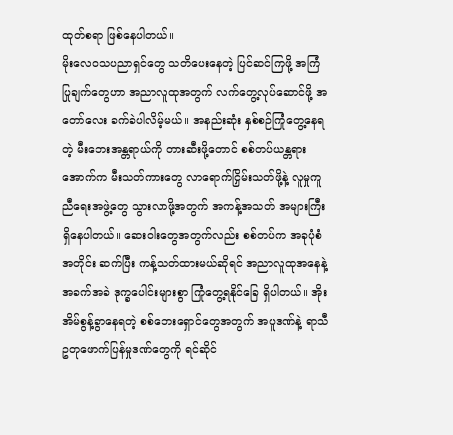ထုတ်စရာ ဖြစ်နေပါတယ်။
မိုးလေဝသပညာရှင်တွေ သတိပေးနေတဲ့ ပြင်ဆင်ကြဖို့ အကြံပြုချက်တွေဟာ အညာလူထုအတွက် လက်တွေ့လုပ်ဆောင်ဖို့ အတော်လေး ခက်ခဲပါလိမ့်မယ်။ အနည်းဆုံး နှစ်စဉ်ကြုံတွေ့နေရတဲ့ မီးဘေးအန္တရာယ်ကို တားဆီးဖို့တောင် စစ်တပ်ယန္တရားအောက်က မီးသတ်ကားတွေ လာရောက်ငြှိမ်းသတ်ဖို့နဲ့ လူမှုကူညီရေးအဖွဲ့တွေ သွားလာဖို့အတွက် အကန့်အသတ် အများကြီး ရှိနေပါတယ်။ ဆေးဝါးတွေအတွက်လည်း စစ်တပ်က အခုပုံစံအတိုင်း ဆက်ပြီး ကန့်သတ်ထားမယ်ဆိုရင် အညာလူထုအနေနဲ့ အခက်အခဲ ဒုက္ခပေါင်းများစွာ ကြုံတွေ့ရနိုင်ခြေ ရှိပါတယ်။ အိုးအိမ်စွန့်ခွာနေရတဲ့ စစ်ဘေးရှောင်တွေအတွက် အပူဒဏ်နဲ့ ရာသီဥတုဖောက်ပြန်မှုဒဏ်တွေကို ရင်ဆိုင်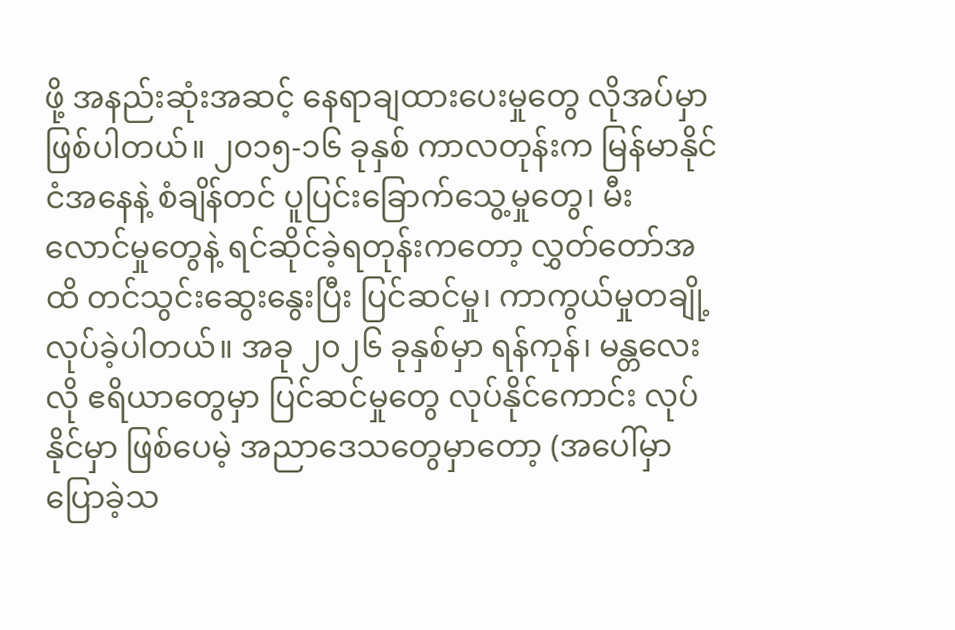ဖို့ အနည်းဆုံးအဆင့် နေရာချထားပေးမှုတွေ လိုအပ်မှာ ဖြစ်ပါတယ်။ ၂၀၁၅-၁၆ ခုနှစ် ကာလတုန်းက မြန်မာနိုင်ငံအနေနဲ့ စံချိန်တင် ပူပြင်းခြောက်သွေ့မှုတွေ၊ မီးလောင်မှုတွေနဲ့ ရင်ဆိုင်ခဲ့ရတုန်းကတော့ လွှတ်တော်အထိ တင်သွင်းဆွေးနွေးပြီး ပြင်ဆင်မှု၊ ကာကွယ်မှုတချို့ လုပ်ခဲ့ပါတယ်။ အခု ၂၀၂၆ ခုနှစ်မှာ ရန်ကုန်၊ မန္တလေးလို ဧရိယာတွေမှာ ပြင်ဆင်မှုတွေ လုပ်နိုင်ကောင်း လုပ်နိုင်မှာ ဖြစ်ပေမဲ့ အညာဒေသတွေမှာတော့ (အပေါ်မှာ ပြောခဲ့သ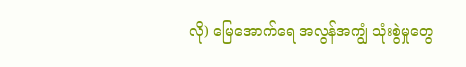လို) မြေအောက်ရေ အလွန်အကျွံ သုံးစွဲမှုတွေ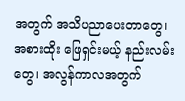အတွက် အသိပညာပေးတာတွေ၊ အစားထိုး ဖြေရှင်းမယ့် နည်းလမ်းတွေ၊ အလွန်ကာလအတွက်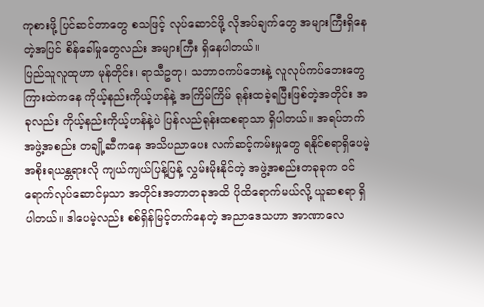ကုစားဖို့ ပြင်ဆင်တာတွေ စသဖြင့် လုပ်ဆောင်ဖို့ လိုအပ်ချက်တွေ အများကြီးရှိနေတဲ့အပြင် စိန်ခေါ်မှုတွေလည်း အများကြီး ရှိနေပါတယ်။
ပြည်သူလူထုဟာ မုန်တိုင်း၊ ရာသီဥတု၊ သဘာဝကပ်ဘေးနဲ့ လူလုပ်ကပ်ဘေးတွေ ကြားထဲကနေ ကိုယ့်နည်းကိုယ့်ဟန်နဲ့ အကြိမ်ကြိမ် ရုန်းထခဲ့ရပြီးဖြစ်တဲ့အတိုင်း အခုလည်း ကိုယ့်နည်းကိုယ့်ဟန်နဲ့ပဲ ပြန်လည်ရုန်းထစရာသာ ရှိပါတယ်။ အရပ်ဘက်အဖွဲ့အစည်း တချို့ဆီကနေ အသိပညာပေး လက်ဆင့်ကမ်းမှုတွေ ရနိုင်စရာရှိပေမဲ့ အစိုးရယန္တရားလို ကျယ်ကျယ်ပြန့်ပြန့် လွှမ်းမိုးနိုင်တဲ့ အဖွဲ့အစည်းတခုခုက ဝင်ရောက်လုပ်ဆောင်မှသာ အတိုင်းအတာတခုအထိ ပိုထိရောက်မယ်လို့ ယူဆစရာ ရှိပါတယ်။ ဒါပေမဲ့လည်း စစ်ရှိန်မြင့်တက်နေတဲ့ အညာဒေသဟာ အာဏာလေ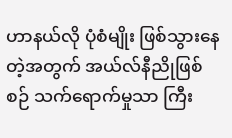ဟာနယ်လို ပုံစံမျိုး ဖြစ်သွားနေတဲ့အတွက် အယ်လ်နီညိုဖြစ်စဉ် သက်ရောက်မှုသာ ကြီး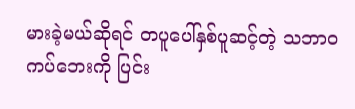မားခဲ့မယ်ဆိုရင် တပူပေါ်နှစ်ပူဆင့်တဲ့ သဘာဝကပ်ဘေးကို ပြင်း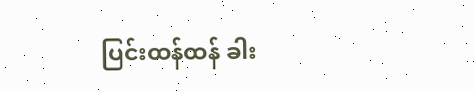ပြင်းထန်ထန် ခါး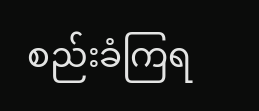စည်းခံကြရ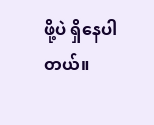ဖို့ပဲ ရှိနေပါတယ်။